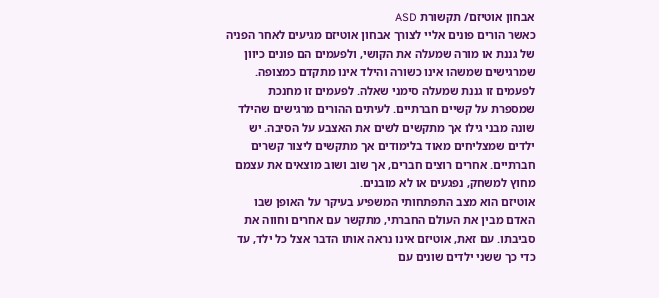אבחון אוטיזם/ תקשורת ASD
כאשר הורים פונים אליי לצורך אבחון אוטיזם מגיעים לאחר הפניה של גננת או מורה שמעלה את הקושי, ולפעמים הם פונים כיוון שמרגישים שמשהו אינו כשורה והילד אינו מתקדם כמצופה.
לפעמים זו גננת שמעלה סימני שאלה. לפעמים זו מחנכת שמספרת על קשיים חברתיים. לעיתים ההורים מרגישים שהילד שונה מבני גילו אך מתקשים לשים את האצבע על הסיבה. יש ילדים שמצליחים מאוד בלימודים אך מתקשים ליצור קשרים חברתיים. אחרים רוצים חברים, אך שוב ושוב מוצאים את עצמם מחוץ למשחק, נפגעים או לא מובנים.
אוטיזם הוא מצב התפתחותי המשפיע בעיקר על האופן שבו האדם מבין את העולם החברתי, מתקשר עם אחרים וחווה את סביבתו. עם זאת, אוטיזם אינו נראה אותו הדבר אצל כל ילד, עד כדי כך ששני ילדים שונים עם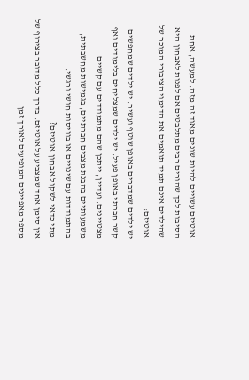אוטיזם עשויים להיות שונים מאוד זה מזה. למעשה, אחת הסיבות לכך שהורים רבים מתלבטים אם לפנות לאבחון היא שהילדים אינם תמיד תואמים את הדימוי הציבורי המוכר של אוטיזם:
יש ילדים שמדברים באופן שוטף ועשיר. יש ילדים שמחפשים קשר חברתי באופן פעיל. יש ילדים שמצליחים בלימודים ואף מצטיינים. ועדיין, ייתכן שהם מתמודדים עם קשיים משמעותיים בהבנת מצבים חברתיים, בגמישות מחשבתית, בהתמודדות עם שינויים או בוויסות חושי ורגשי.
מתי כדאי לשקול אבחון אוטיזם?
אין סימן אחד שמצביע על אוטיזם. בדרך כלל מדובר בצירוף של מספר מאפיינים המופיעים לאורך זמן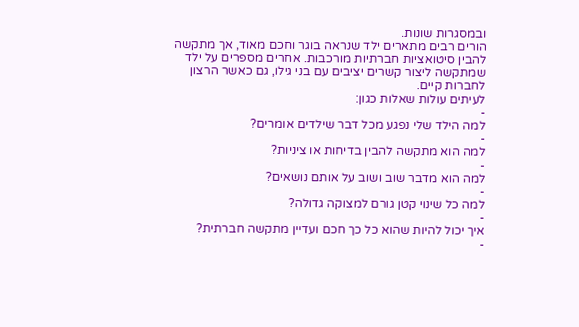ובמסגרות שונות.
הורים רבים מתארים ילד שנראה בוגר וחכם מאוד, אך מתקשה להבין סיטואציות חברתיות מורכבות. אחרים מספרים על ילד שמתקשה ליצור קשרים יציבים עם בני גילו, גם כאשר הרצון לחברות קיים.
לעיתים עולות שאלות כגון:
-
למה הילד שלי נפגע מכל דבר שילדים אומרים?
-
למה הוא מתקשה להבין בדיחות או ציניות?
-
למה הוא מדבר שוב ושוב על אותם נושאים?
-
למה כל שינוי קטן גורם למצוקה גדולה?
-
איך יכול להיות שהוא כל כך חכם ועדיין מתקשה חברתית?
-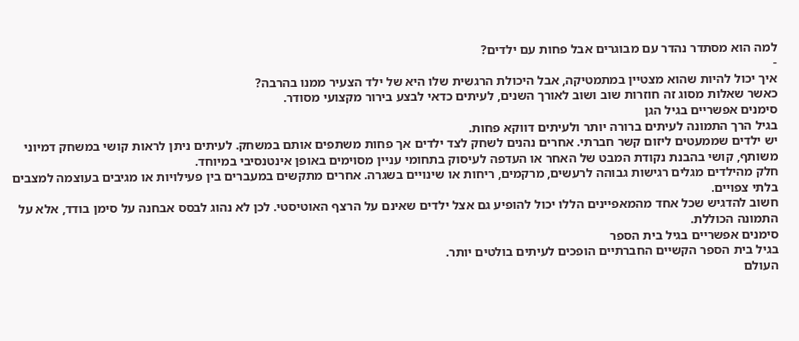למה הוא מסתדר נהדר עם מבוגרים אבל פחות עם ילדים?
-
איך יכול להיות שהוא מצטיין במתמטיקה, אבל היכולת הרגשית שלו היא של ילד הצעיר ממנו בהרבה?
כאשר שאלות מסוג זה חוזרות שוב ושוב לאורך השנים, לעיתים כדאי לבצע בירור מקצועי מסודר.
סימנים אפשריים בגיל הגן
בגיל הרך התמונה לעיתים ברורה יותר ולעיתים דווקא פחות.
יש ילדים שממעטים ליזום קשר חברתי. אחרים נהנים לשחק לצד ילדים אך פחות משתפים אותם במשחק. לעיתים ניתן לראות קושי במשחק דמיוני משותף, קושי בהבנת נקודת המבט של האחר או העדפה לעיסוק בתחומי עניין מסוימים באופן אינטנסיבי במיוחד.
חלק מהילדים מגלים רגישות גבוהה לרעשים, מרקמים, ריחות או שינויים בשגרה. אחרים מתקשים במעברים בין פעילויות או מגיבים בעוצמה למצבים בלתי צפויים.
חשוב להדגיש שכל אחד מהמאפיינים הללו יכול להופיע גם אצל ילדים שאינם על הרצף האוטיסטי. לכן לא נהוג לבסס אבחנה על סימן בודד, אלא על התמונה הכוללת.
סימנים אפשריים בגיל בית הספר
בגיל בית הספר הקשיים החברתיים הופכים לעיתים בולטים יותר.
העולם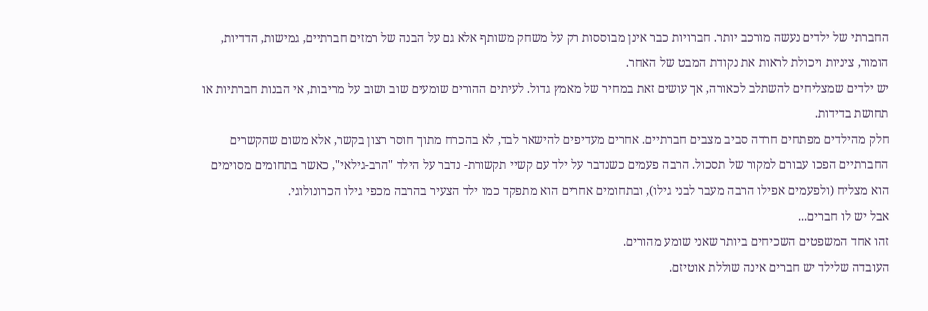החברתי של ילדים נעשה מורכב יותר. חברויות כבר אינן מבוססות רק על משחק משותף אלא גם על הבנה של רמזים חברתיים, גמישות, הדדיות, הומור, ציניות ויכולת לראות את נקודת המבט של האחר.
יש ילדים שמצליחים להשתלב לכאורה, אך עושים זאת במחיר של מאמץ גדול. לעיתים ההורים שומעים שוב ושוב על מריבות, אי הבנות חברתיות או תחושת בדידות.
חלק מהילדים מפתחים חרדה סביב מצבים חברתיים. אחרים מעדיפים להישאר לבד, לא בהכרח מתוך חוסר רצון בקשר, אלא משום שהקשרים החברתיים הפכו עבורם למקור של תסכול. הרבה פעמים כשנדבר על ילד עם קשיי תקשורת- נדבר על הילד "הרב-גילאי", כאשר בתחומים מסוימים הוא מצליח (ולפעמים אפילו הרבה מעבר לבני גילו), ובתחומים אחרים הוא מתפקד כמו ילד הצעיר בהרבה מכפי גילו הכרונולוגי.
אבל יש לו חברים...
זהו אחד המשפטים השכיחים ביותר שאני שומע מהורים.
העובדה שלילד יש חברים אינה שוללת אוטיזם.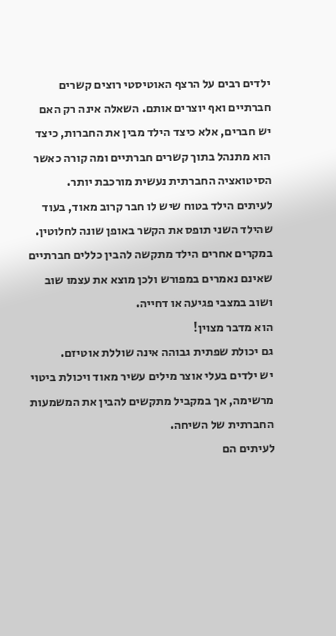ילדים רבים על הרצף האוטיסטי רוצים קשרים חברתיים ואף יוצרים אותם. השאלה אינה רק האם יש חברים, אלא כיצד הילד מבין את החברות, כיצד הוא מתנהל בתוך קשרים חברתיים ומה קורה כאשר הסיטואציה החברתית נעשית מורכבת יותר.
לעיתים הילד בטוח שיש לו חבר קרוב מאוד, בעוד שהילד השני תופס את הקשר באופן שונה לחלוטין. במקרים אחרים הילד מתקשה להבין כללים חברתיים שאינם נאמרים במפורש ולכן מוצא את עצמו שוב ושוב במצבי פגיעה או דחייה.
הוא מדבר מצוין!
גם יכולת שפתית גבוהה אינה שוללת אוטיזם.
יש ילדים בעלי אוצר מילים עשיר מאוד ויכולת ביטוי מרשימה, אך במקביל מתקשים להבין את המשמעות החברתית של השיחה.
לעיתים הם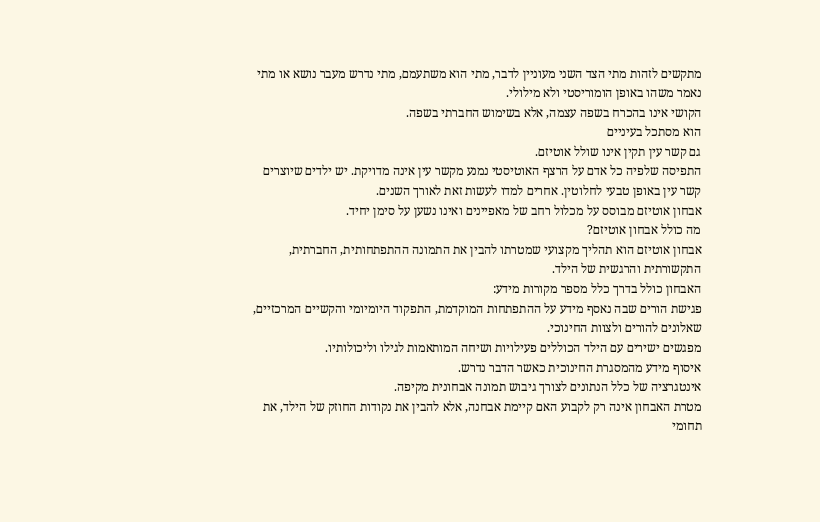מתקשים לזהות מתי הצד השני מעוניין לדבר, מתי הוא משתעמם, מתי נדרש מעבר נושא או מתי נאמר משהו באופן הומוריסטי ולא מילולי.
הקושי אינו בהכרח בשפה עצמה, אלא בשימוש החברתי בשפה.
הוא מסתכל בעיניים
גם קשר עין תקין אינו שולל אוטיזם.
התפיסה שלפיה כל אדם על הרצף האוטיסטי נמנע מקשר עין אינה מדויקת. יש ילדים שיוצרים קשר עין באופן טבעי לחלוטין. אחרים למדו לעשות זאת לאורך השנים.
אבחון אוטיזם מבוסס על מכלול רחב של מאפיינים ואינו נשען על סימן יחיד.
מה כולל אבחון אוטיזם?
אבחון אוטיזם הוא תהליך מקצועי שמטרתו להבין את התמונה ההתפתחותית, החברתית, התקשורתית והרגשית של הילד.
האבחון כולל בדרך כלל מספר מקורות מידע:
פגישת הורים שבה נאסף מידע על ההתפתחות המוקדמת, התפקוד היומיומי והקשיים המרכזיים, שאלונים להורים ולצוות החינוכי.
מפגשים ישירים עם הילד הכוללים פעילויות ושיחה המותאמות לגילו וליכולותיו.
איסוף מידע מהמסגרת החינוכית כאשר הדבר נדרש.
אינטגרציה של כלל הנתונים לצורך גיבוש תמונה אבחונית מקיפה.
מטרת האבחון אינה רק לקבוע האם קיימת אבחנה, אלא להבין את נקודות החוזק של הילד, את תחומי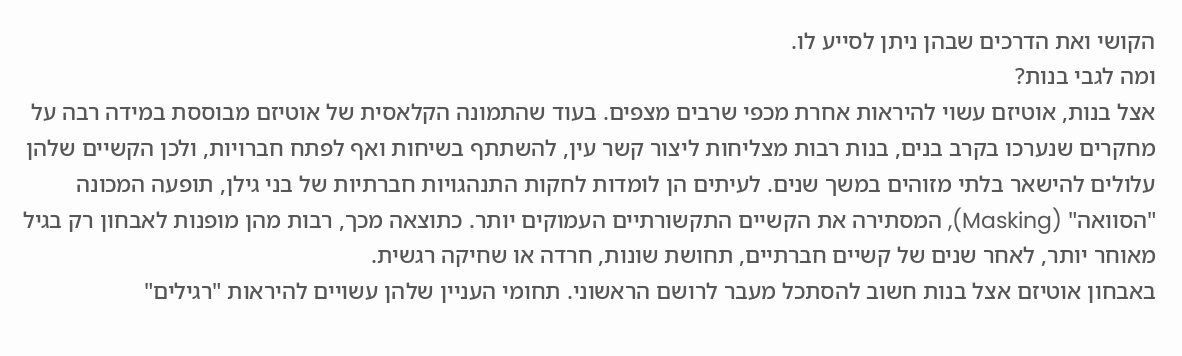הקושי ואת הדרכים שבהן ניתן לסייע לו.
ומה לגבי בנות?
אצל בנות, אוטיזם עשוי להיראות אחרת מכפי שרבים מצפים. בעוד שהתמונה הקלאסית של אוטיזם מבוססת במידה רבה על מחקרים שנערכו בקרב בנים, בנות רבות מצליחות ליצור קשר עין, להשתתף בשיחות ואף לפתח חברויות, ולכן הקשיים שלהן עלולים להישאר בלתי מזוהים במשך שנים. לעיתים הן לומדות לחקות התנהגויות חברתיות של בני גילן, תופעה המכונה "הסוואה" (Masking), המסתירה את הקשיים התקשורתיים העמוקים יותר. כתוצאה מכך, רבות מהן מופנות לאבחון רק בגיל מאוחר יותר, לאחר שנים של קשיים חברתיים, תחושת שונות, חרדה או שחיקה רגשית.
באבחון אוטיזם אצל בנות חשוב להסתכל מעבר לרושם הראשוני. תחומי העניין שלהן עשויים להיראות "רגילים"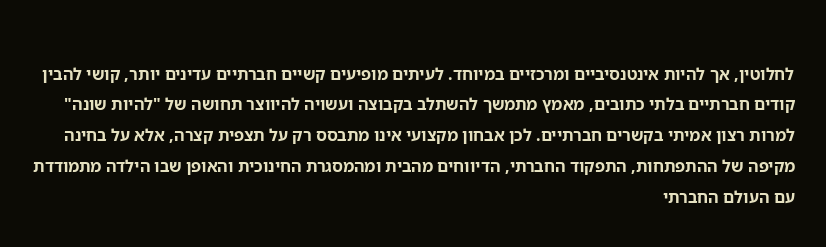לחלוטין, אך להיות אינטנסיביים ומרכזיים במיוחד. לעיתים מופיעים קשיים חברתיים עדינים יותר, קושי להבין קודים חברתיים בלתי כתובים, מאמץ מתמשך להשתלב בקבוצה ועשויה להיווצר תחושה של "להיות שונה" למרות רצון אמיתי בקשרים חברתיים. לכן אבחון מקצועי אינו מתבסס רק על תצפית קצרה, אלא על בחינה מקיפה של ההתפתחות, התפקוד החברתי, הדיווחים מהבית ומהמסגרת החינוכית והאופן שבו הילדה מתמודדת עם העולם החברתי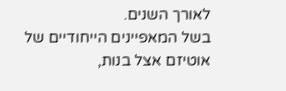לאורך השנים.
בשל המאפיינים הייחודיים של אוטיזם אצל בנות,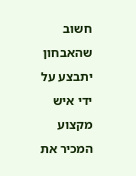חשוב שהאבחון יתבצע על ידי איש מקצוע המכיר את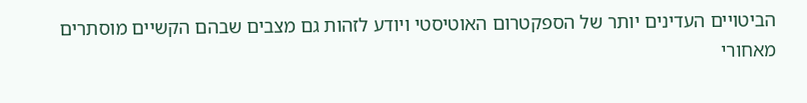הביטויים העדינים יותר של הספקטרום האוטיסטי ויודע לזהות גם מצבים שבהם הקשיים מוסתרים מאחורי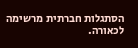הסתגלות חברתית מרשימה לכאורה.